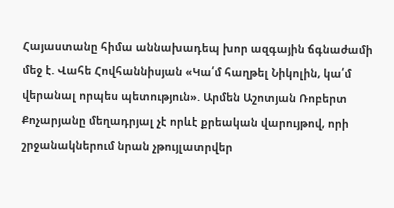Հայաստանը հիմա աննախադեպ խոր ազգային ճգնաժամի մեջ է. Վահե Հովհաննիսյան «Կա՛մ հաղթել Նիկոլին, կա՛մ վերանալ որպես պետություն». Արմեն Աշոտյան Ռոբերտ Քոչարյանը մեղադրյալ չէ որևէ քրեական վարույթով, որի շրջանակներում նրան չթույլատրվեր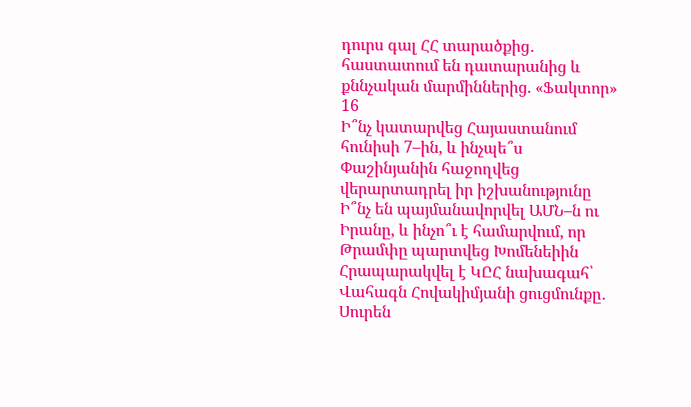դուրս գալ ՀՀ տարածքից․ հաստատում են դատարանից և քննչական մարմիններից. «Ֆակտոր»
16
Ի՞նչ կատարվեց Հայաստանում հունիսի 7–ին, և ինչպե՞ս Փաշինյանին հաջողվեց վերարտադրել իր իշխանությունը Ի՞նչ են պայմանավորվել ԱՄՆ–ն ու Իրանը, և ինչո՞ւ է համարվում, որ Թրամփը պարտվեց Խոմենեիին Հրապարակվել է ԿԸՀ նախագահ՝ Վահագն Հովակիմյանի ցուցմունքը․ Սուրեն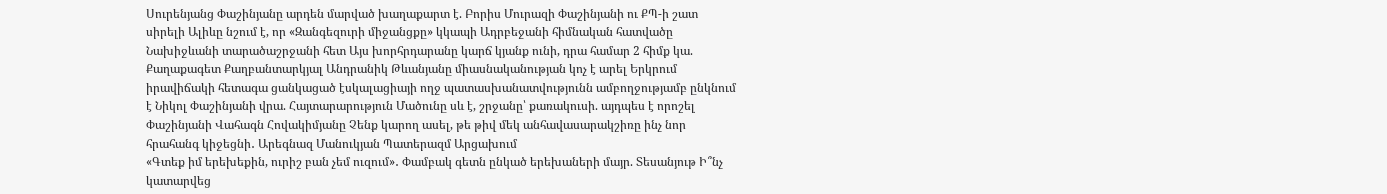Սուրենյանց Փաշինյանը արդեն մարված խաղաքարտ է. Բորիս Մուրազի Փաշինյանի ու ՔՊ-ի շատ սիրելի Ալիևը նշում է, որ «Զանգեզուրի միջանցքը» կկապի Ադրբեջանի հիմնական հատվածը Նախիջևանի տարածաշրջանի հետ Այս խորհրդարանը կարճ կյանք ունի, դրա համար 2 հիմք կա. Քաղաքագետ Քաղբանտարկյալ Անդրանիկ Թևանյանը միասնականության կոչ է արել Երկրում իրավիճակի հետագա ցանկացած էսկալացիայի ողջ պատասխանատվությունն ամբողջությամբ ընկնում է Նիկոլ Փաշինյանի վրա. Հայտարարություն Մածունը սև է, շրջանը՝ քառակուսի. այդպես է որոշել Փաշինյանի Վահագն Հովակիմյանը Չենք կարող ասել, թե թիվ մեկ անհավասարակշիռը ինչ նոր հրահանգ կիջեցնի․ Արեգնազ Մանուկյան Պատերազմ Արցախում
«Գտեք իմ երեխեքին, ուրիշ բան չեմ ուզում»․ Փամբակ գետն ընկած երեխաների մայր. Տեսանյութ Ի՞նչ կատարվեց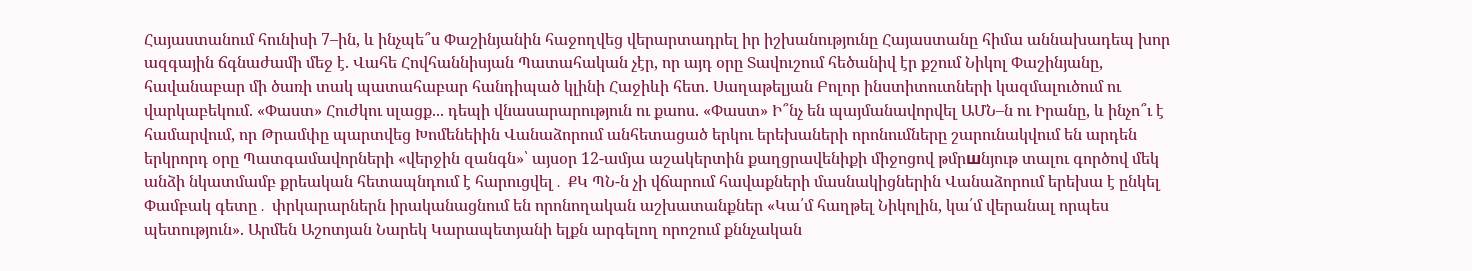Հայաստանում հունիսի 7–ին, և ինչպե՞ս Փաշինյանին հաջողվեց վերարտադրել իր իշխանությունը Հայաստանը հիմա աննախադեպ խոր ազգային ճգնաժամի մեջ է. Վահե Հովհաննիսյան Պատահական չէր, որ այդ օրը Տավուշում հեծանիվ էր քշում Նիկոլ Փաշինյանը, հավանաբար մի ծառի տակ պատահաբար հանդիպած կլինի Հաջիևի հետ. Սաղաթելյան Բոլոր ինստիտուտների կազմալուծում ու վարկաբեկում. «Փաստ» Հուժկու սլացք... դեպի վնասարարություն ու քաոս. «Փաստ» Ի՞նչ են պայմանավորվել ԱՄՆ–ն ու Իրանը, և ինչո՞ւ է համարվում, որ Թրամփը պարտվեց Խոմենեիին Վանաձորում անհետացած երկու երեխաների որոնումները շարունակվում են արդեն երկրորդ օրը Պատգամավորների «վերջին զանգն»՝ այսօր 12-ամյա աշակերտին քաղցրավենիքի միջոցով թմրшնյութ տալու գործով մեկ անձի նկատմամբ քրեական հետապնդում է հարուցվել․ ՔԿ ՊՆ-ն չի վճարում հավաքների մասնակիցներին Վանաձորում երեխա է ընկել Փամբակ գետը․ փրկարարներն իրականացնում են որոնողական աշխատանքներ «Կա՛մ հաղթել Նիկոլին, կա՛մ վերանալ որպես պետություն». Արմեն Աշոտյան Նարեկ Կարապետյանի ելքն արգելող որոշում քննչական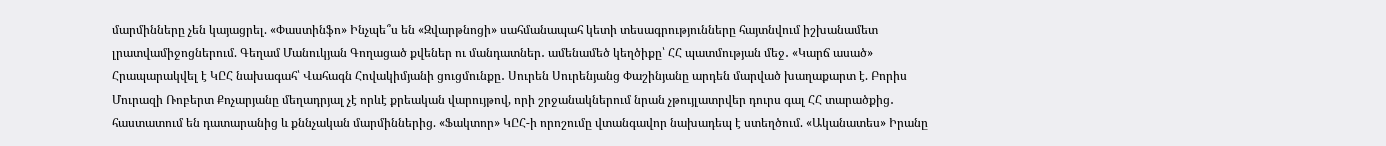մարմինները չեն կայացրել. «Փաստինֆո» Ինչպե՞ս են «Զվարթնոցի» սահմանապահ կետի տեսագրությունները հայտնվում իշխանամետ լրատվամիջոցներում. Գեղամ Մանուկյան Գողացած քվեներ ու մանդատներ․ ամենամեծ կեղծիքը՝ ՀՀ պատմության մեջ․ «Կարճ ասած» Հրապարակվել է ԿԸՀ նախագահ՝ Վահագն Հովակիմյանի ցուցմունքը․ Սուրեն Սուրենյանց Փաշինյանը արդեն մարված խաղաքարտ է. Բորիս Մուրազի Ռոբերտ Քոչարյանը մեղադրյալ չէ որևէ քրեական վարույթով, որի շրջանակներում նրան չթույլատրվեր դուրս գալ ՀՀ տարածքից․ հաստատում են դատարանից և քննչական մարմիններից. «Ֆակտոր» ԿԸՀ-ի որոշումը վտանգավոր նախադեպ է ստեղծում. «Ականատես» Իրանը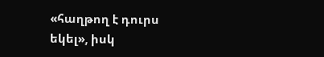«հաղթող է դուրս եկել», իսկ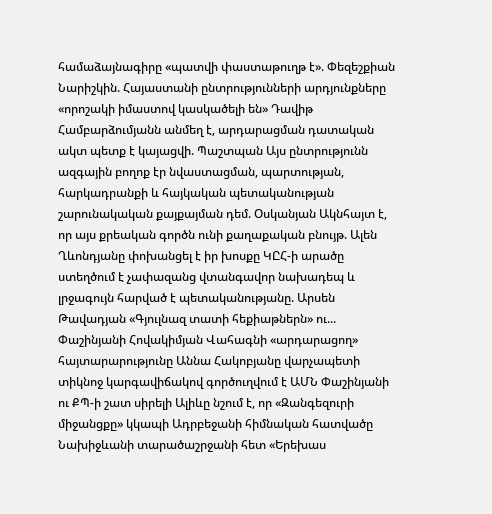համաձայնագիրը «պատվի փաստաթուղթ է». Փեզեշքիան Նարիշկին. Հայաստանի ընտրությունների արդյունքները «որոշակի իմաստով կասկածելի են» Դավիթ Համբարձումյանն անմեղ է, արդարացման դատական ակտ պետք է կայացվի. Պաշտպան Այս ընտրությունն ազգային բողոք էր նվաստացման, պարտության, հարկադրանքի և հայկական պետականության շարունակական քայքայման դեմ. Օսկանյան Ակնհայտ է, որ այս քրեական գործն ունի քաղաքական բնույթ. Ալեն Ղևոնդյանը փոխանցել է իր խոսքը ԿԸՀ-ի արածը ստեղծում է չափազանց վտանգավոր նախադեպ և լրջագույն հարված է պետականությանը. Արսեն Թավադյան «Գյուլնազ տատի հեքիաթներն» ու... Փաշինյանի Հովակիմյան Վահագնի «արդարացող» հայտարարությունը Աննա Հակոբյանը վարչապետի տիկնոջ կարգավիճակով գործուղվում է ԱՄՆ Փաշինյանի ու ՔՊ-ի շատ սիրելի Ալիևը նշում է, որ «Զանգեզուրի միջանցքը» կկապի Ադրբեջանի հիմնական հատվածը Նախիջևանի տարածաշրջանի հետ «Երեխաս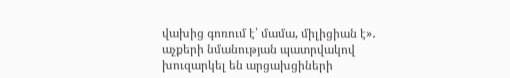վախից գոռում է՝ մամա, միլիցիան է»․ աչքերի նմանության պատրվակով խուզարկել են արցախցիների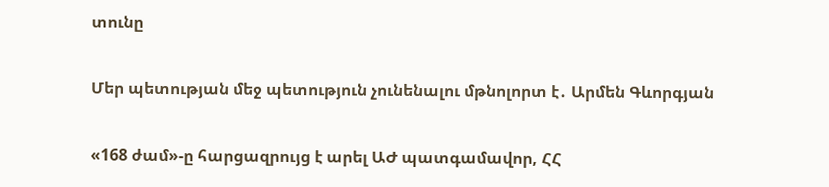տունը

Մեր պետության մեջ պետություն չունենալու մթնոլորտ է․ Արմեն Գևորգյան

«168 ժամ»-ը հարցազրույց է արել ԱԺ պատգամավոր, ՀՀ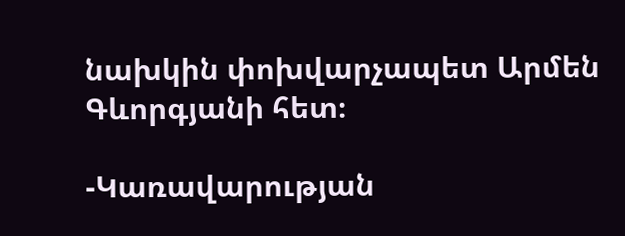նախկին փոխվարչապետ Արմեն Գևորգյանի հետ։

-Կառավարության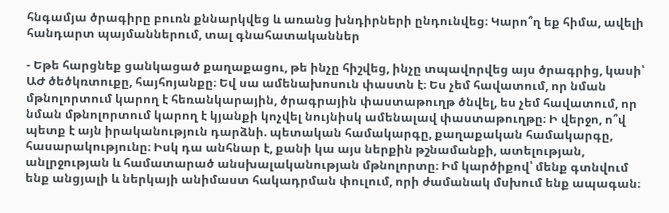հնգամյա ծրագիրը բուռն քննարկվեց և առանց խնդիրների ընդունվեց։ Կարո՞ղ եք հիմա, ավելի հանդարտ պայմաններում, տալ գնահատականներ

- Եթե հարցնեք ցանկացած քաղաքացու, թե ինչը հիշվեց, ինչը տպավորվեց այս ծրագրից, կասի՝ ԱԺ ծեծկռտուքը, հայհոյանքը։ Եվ սա ամենախոսուն փաստն է։ Ես չեմ հավատում, որ նման մթնոլորտում կարող է հեռանկարային, ծրագրային փաստաթուղթ ծնվել, ես չեմ հավատում, որ նման մթնոլորտում կարող է կյանքի կոչվել նույնիսկ ամենալավ փաստաթուղթը։ Ի վերջո, ո՞վ պետք է այն իրականություն դարձնի. պետական համակարգը, քաղաքական համակարգը, հասարակությունը։ Իսկ դա անհնար է, քանի կա այս ներքին թշնամանքի, ատելության, անլրջության և համատարած անսխալականության մթնոլորտը։ Իմ կարծիքով՝ մենք գտնվում ենք անցյալի և ներկայի անիմաստ հակադրման փուլում, որի ժամանակ մսխում ենք ապագան։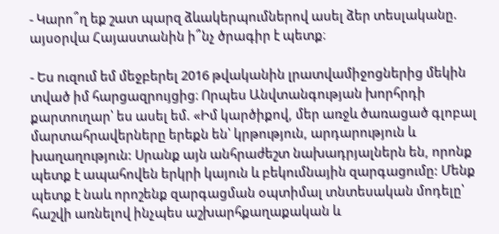- Կարո՞ղ եք շատ պարզ ձևակերպումներով ասել ձեր տեսլականը. այսօրվա Հայաստանին ի՞նչ ծրագիր է պետք։

- Ես ուզում եմ մեջբերել 2016 թվականին լրատվամիջոցներից մեկին տված իմ հարցազրույցից։ Որպես Անվտանգության խորհրդի քարտուղար՝ ես ասել եմ. «Իմ կարծիքով, մեր առջև ծառացած գլոբալ մարտահրավերները երեքն են՝ կրթություն, արդարություն և խաղաղություն: Սրանք այն անհրաժեշտ նախադրյալներն են, որոնք պետք է ապահովեն երկրի կայուն և բեկումնային զարգացումը: Մենք պետք է նաև որոշենք զարգացման օպտիմալ տնտեսական մոդելը՝ հաշվի առնելով ինչպես աշխարհքաղաքական և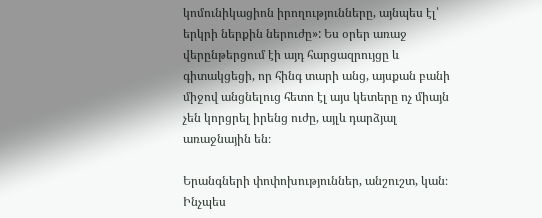կոմունիկացիոն իրողությունները, այնպես էլ՝ երկրի ներքին ներուժը»: Ես օրեր առաջ վերընթերցում էի այդ հարցազրույցը և գիտակցեցի, որ հինգ տարի անց, այսքան բանի միջով անցնելուց հետո էլ այս կետերը ոչ միայն չեն կորցրել իրենց ուժը, այլև դարձյալ առաջնային են։

Երանգների փոփոխություններ, անշուշտ, կան։ Ինչպես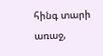հինգ տարի առաջ,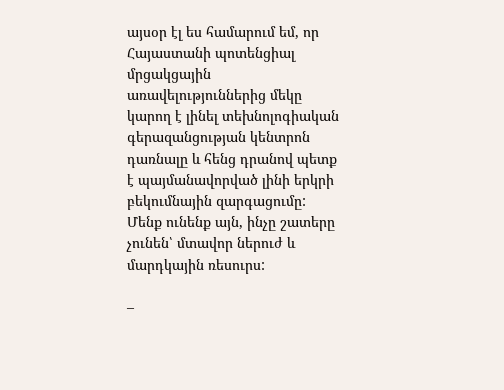այսօր էլ ես համարում եմ, որ Հայաստանի պոտենցիալ մրցակցային առավելություններից մեկը կարող է լինել տեխնոլոգիական գերազանցության կենտրոն դառնալը և հենց դրանով պետք է պայմանավորված լինի երկրի բեկումնային զարգացումը: Մենք ունենք այն, ինչը շատերը չունեն՝ մտավոր ներուժ և մարդկային ռեսուրս:

–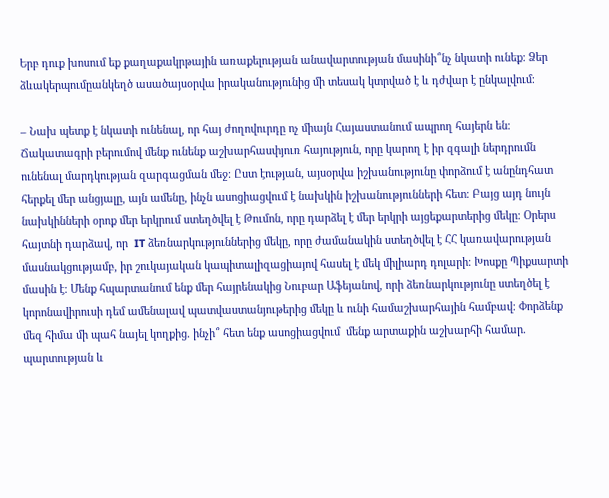Երբ դուք խոսում եք քաղաքակրթային առաքելության անավարտության մասինի՞նչ նկատի ունեք։ Ձեր ձևակերպումըանկեղծ ասածայսօրվա իրականությունից մի տեսակ կտրված է և դժվար է ընկալվում։

– Նախ պետք է նկատի ունենալ, որ հայ ժողովուրդը ոչ միայն Հայաստանում ապրող հայերն են։ Ճակատագրի բերումով մենք ունենք աշխարհասփյուռ հայություն, որը կարող է իր զգալի ներդրումն ունենալ մարդկության զարգացման մեջ։ Ըստ էության, այսօրվա իշխանությունը փորձում է անընդհատ հերքել մեր անցյալը, այն ամենը, ինչն ասոցիացվում է նախկին իշխանությունների հետ։ Բայց այդ նույն նախկինների օրոք մեր երկրում ստեղծվել է Թումոն, որը դարձել է մեր երկրի այցեքարտերից մեկը։ Օրերս հայտնի դարձավ, որ  IT ձեռնարկություններից մեկը, որը ժամանակին ստեղծվել է ՀՀ կառավարության մասնակցությամբ, իր շուկայական կապիտալիզացիայով հասել է մեկ միլիարդ դոլարի։ Խոսքը Պիքսարտի մասին է։ Մենք հպարտանում ենք մեր հայրենակից Նուբար Աֆեյանով, որի ձեռնարկությունը ստեղծել է կորոնավիրուսի դեմ ամենալավ պատվաստանյութերից մեկը և ունի համաշխարհային համբավ։ Փորձենք մեզ հիմա մի պահ նայել կողքից. ինչի՞ հետ ենք ասոցիացվում  մենք արտաքին աշխարհի համար. պարտության և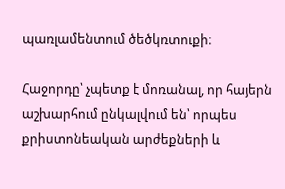պառլամենտում ծեծկռտուքի։

Հաջորդը՝ չպետք է մոռանալ, որ հայերն աշխարհում ընկալվում են՝ որպես քրիստոնեական արժեքների և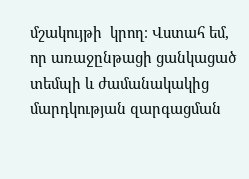մշակույթի  կրող։ Վստահ եմ, որ առաջընթացի ցանկացած տեմպի և ժամանակակից մարդկության զարգացման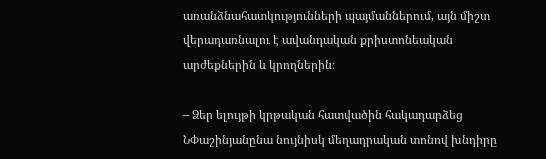առանձնահատկությունների պայմաններում, այն միշտ վերադառնալու է ավանդական քրիստոնեական արժեքներին և կրողներին։

– Ձեր ելույթի կրթական հատվածին հակադարձեց ՆՓաշինյանընա նույնիսկ մեղադրական տոնով խնդիրը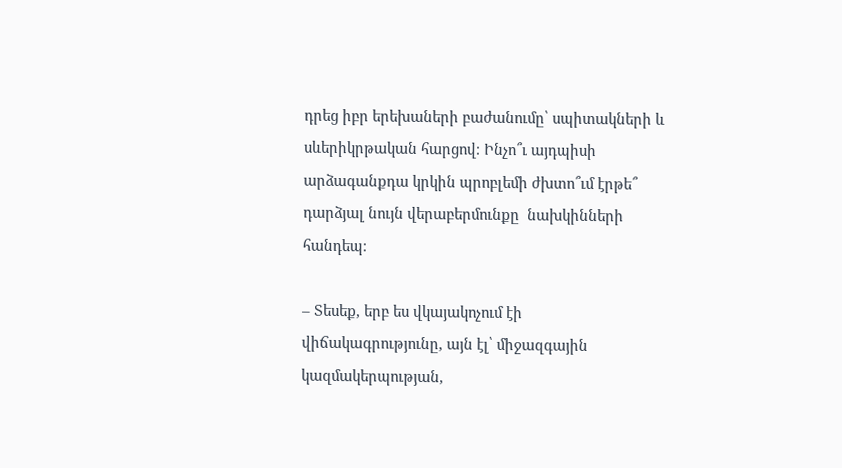դրեց իբր երեխաների բաժանումը՝ սպիտակների և սևերիկրթական հարցով։ Ինչո՞ւ այդպիսի արձագանքդա կրկին պրոբլեմի ժխտո՞ւմ էրթե՞ դարձյալ նույն վերաբերմունքը  նախկինների հանդեպ։

– Տեսեք, երբ ես վկայակոչում էի վիճակագրությունը, այն էլ՝ միջազգային կազմակերպության,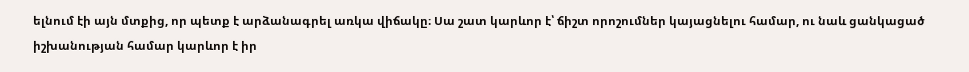ելնում էի այն մտքից, որ պետք է արձանագրել առկա վիճակը։ Սա շատ կարևոր է՝ ճիշտ որոշումներ կայացնելու համար, ու նաև ցանկացած իշխանության համար կարևոր է իր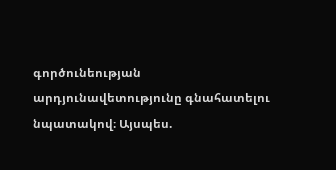գործունեության արդյունավետությունը գնահատելու նպատակով։ Այսպես.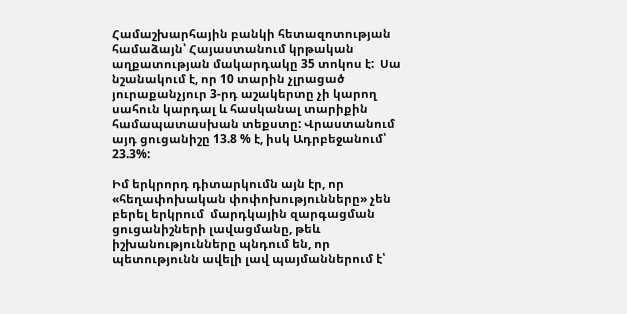Համաշխարհային բանկի հետազոտության համաձայն՝ Հայաստանում կրթական աղքատության մակարդակը 35 տոկոս է:  Սա նշանակում է, որ 10 տարին չլրացած յուրաքանչյուր 3-րդ աշակերտը չի կարող սահուն կարդալ և հասկանալ տարիքին համապատասխան տեքստը: Վրաստանում  այդ ցուցանիշը 13.8 % է, իսկ Ադրբեջանում՝ 23.3%:

Իմ երկրորդ դիտարկումն այն էր, որ «հեղափոխական փոփոխությունները» չեն բերել երկրում  մարդկային զարգացման ցուցանիշների լավացմանը, թեև իշխանությունները պնդում են, որ պետությունն ավելի լավ պայմաններում է՝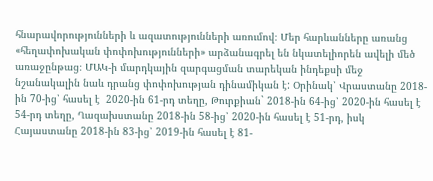հնարավորությունների և ազատությունների առումով։ Մեր հարևանները առանց  «հեղափոխական փոփոխությունների» արձանագրել են նկատելիորեն ավելի մեծ առաջընթաց։ ՄԱԿ-ի մարդկային զարգացման տարեկան ինդեքսի մեջ նշանակալին նաև դրանց փոփոխության դինամիկան է: Օրինակ՝ Վրաստանը 2018-ին 70-ից՝ հասել է  2020-ին 61-րդ տեղը, Թուրքիան` 2018-ին 64-ից՝ 2020-ին հասել է 54-րդ տեղը, Ղազախստանը 2018-ին 58-ից՝ 2020-ին հասել է 51-րդ, իսկ Հայաստանը 2018-ին 83-ից՝ 2019-ին հասել է 81-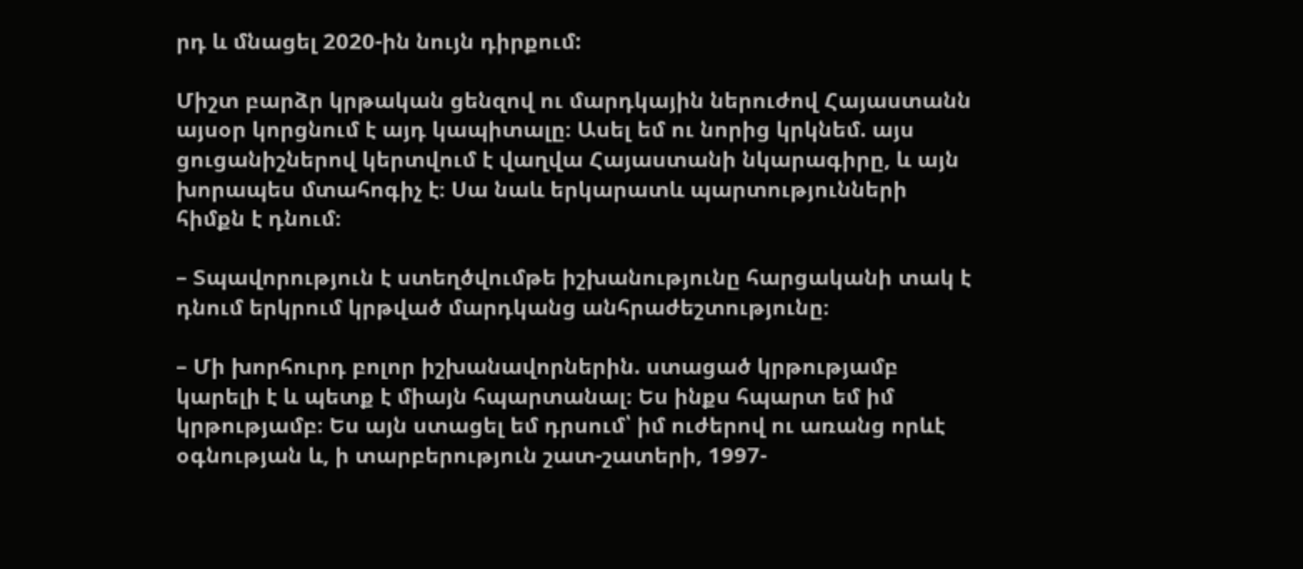րդ և մնացել 2020-ին նույն դիրքում:

Միշտ բարձր կրթական ցենզով ու մարդկային ներուժով Հայաստանն այսօր կորցնում է այդ կապիտալը։ Ասել եմ ու նորից կրկնեմ. այս ցուցանիշներով կերտվում է վաղվա Հայաստանի նկարագիրը, և այն խորապես մտահոգիչ է։ Սա նաև երկարատև պարտությունների հիմքն է դնում։

– Տպավորություն է ստեղծվումթե իշխանությունը հարցականի տակ է դնում երկրում կրթված մարդկանց անհրաժեշտությունը։

– Մի խորհուրդ բոլոր իշխանավորներին. ստացած կրթությամբ կարելի է և պետք է միայն հպարտանալ։ Ես ինքս հպարտ եմ իմ կրթությամբ։ Ես այն ստացել եմ դրսում՝ իմ ուժերով ու առանց որևէ օգնության և, ի տարբերություն շատ-շատերի, 1997-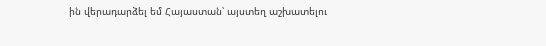ին վերադարձել եմ Հայաստան՝ այստեղ աշխատելու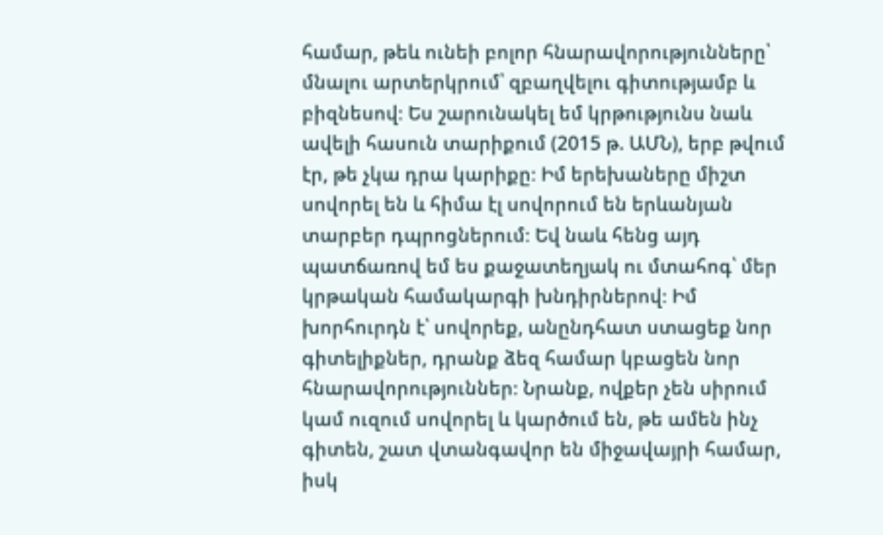համար, թեև ունեի բոլոր հնարավորությունները՝ մնալու արտերկրում՝ զբաղվելու գիտությամբ և բիզնեսով։ Ես շարունակել եմ կրթությունս նաև ավելի հասուն տարիքում (2015 թ. ԱՄՆ), երբ թվում էր, թե չկա դրա կարիքը։ Իմ երեխաները միշտ սովորել են և հիմա էլ սովորում են երևանյան տարբեր դպրոցներում։ Եվ նաև հենց այդ պատճառով եմ ես քաջատեղյակ ու մտահոգ՝ մեր կրթական համակարգի խնդիրներով։ Իմ խորհուրդն է՝ սովորեք, անընդհատ ստացեք նոր գիտելիքներ, դրանք ձեզ համար կբացեն նոր հնարավորություններ։ Նրանք, ովքեր չեն սիրում կամ ուզում սովորել և կարծում են, թե ամեն ինչ գիտեն, շատ վտանգավոր են միջավայրի համար, իսկ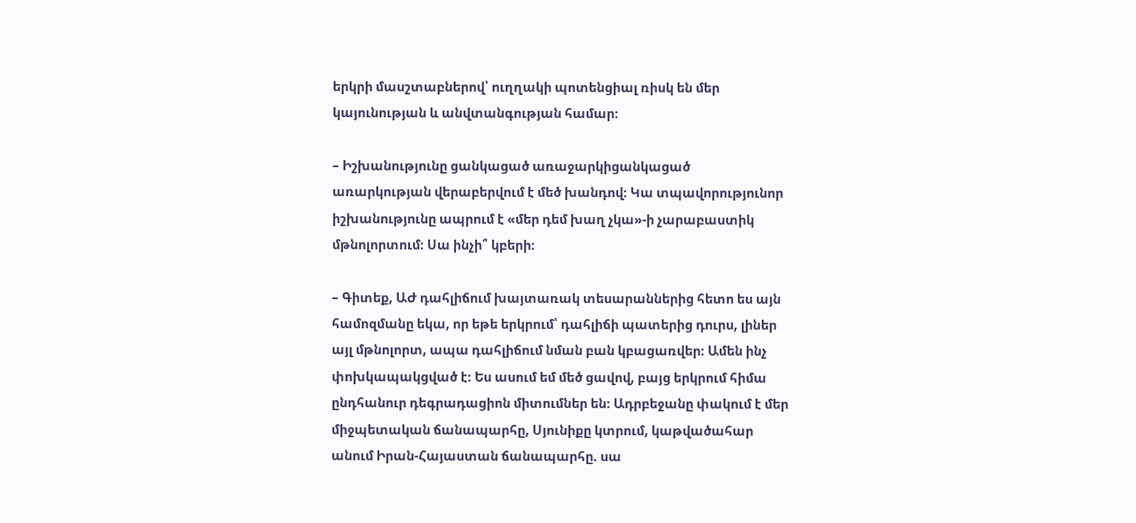երկրի մասշտաբներով՝ ուղղակի պոտենցիալ ռիսկ են մեր կայունության և անվտանգության համար։

– Իշխանությունը ցանկացած առաջարկիցանկացած առարկության վերաբերվում է մեծ խանդով։ Կա տպավորությունոր իշխանությունը ապրում է «մեր դեմ խաղ չկա»-ի չարաբաստիկ մթնոլորտում։ Սա ինչի՞ կբերի։

– Գիտեք, ԱԺ դահլիճում խայտառակ տեսարաններից հետո ես այն համոզմանը եկա, որ եթե երկրում՝ դահլիճի պատերից դուրս, լիներ այլ մթնոլորտ, ապա դահլիճում նման բան կբացառվեր։ Ամեն ինչ փոխկապակցված է։ Ես ասում եմ մեծ ցավով, բայց երկրում հիմա ընդհանուր դեգրադացիոն միտումներ են։ Ադրբեջանը փակում է մեր միջպետական ճանապարհը, Սյունիքը կտրում, կաթվածահար անում Իրան-Հայաստան ճանապարհը. սա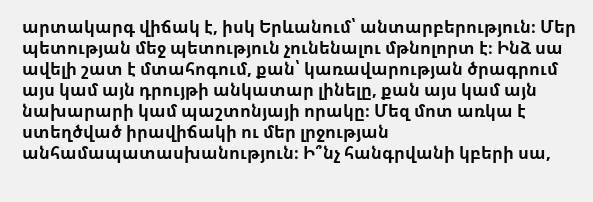արտակարգ վիճակ է, իսկ Երևանում՝ անտարբերություն։ Մեր պետության մեջ պետություն չունենալու մթնոլորտ է։ Ինձ սա ավելի շատ է մտահոգում, քան՝ կառավարության ծրագրում այս կամ այն դրույթի անկատար լինելը, քան այս կամ այն նախարարի կամ պաշտոնյայի որակը։ Մեզ մոտ առկա է ստեղծված իրավիճակի ու մեր լրջության անհամապատասխանություն։ Ի՞նչ հանգրվանի կբերի սա,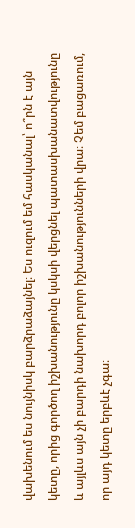վախենում ես նույնիսկ բարձրաձայնել։ Ես ուզում եմ հասկանալ՝ ո՞րն է այն կետը, որից գործող իշխանությունը կսկսի վերցնել պատասխանատվությունը և այլևս այն չի բարդի նախորդ բոլոր իշխանությունների վրա։ Չեմ բացառում, որ այդ կետը երբևէ չգա։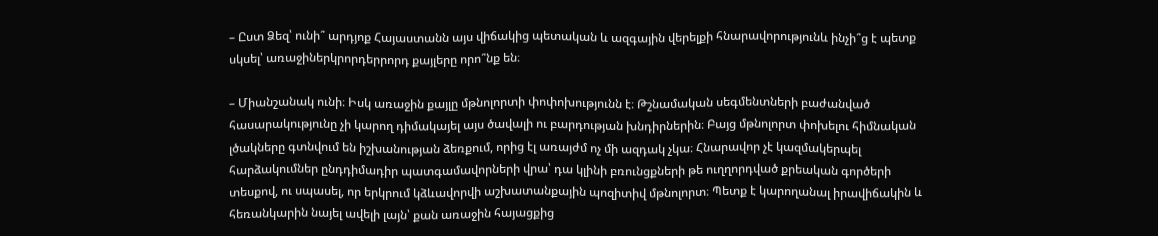– Ըստ Ձեզ՝ ունի՞ արդյոք Հայաստանն այս վիճակից պետական և ազգային վերելքի հնարավորությունև ինչի՞ց է պետք սկսել՝ առաջիներկրորդերրորդ քայլերը որո՞նք են։

– Միանշանակ ունի։ Իսկ առաջին քայլը մթնոլորտի փոփոխությունն է։ Թշնամական սեգմենտների բաժանված հասարակությունը չի կարող դիմակայել այս ծավալի ու բարդության խնդիրներին։ Բայց մթնոլորտ փոխելու հիմնական լծակները գտնվում են իշխանության ձեռքում, որից էլ առայժմ ոչ մի ազդակ չկա։ Հնարավոր չէ կազմակերպել հարձակումներ ընդդիմադիր պատգամավորների վրա՝ դա կլինի բռունցքների թե ուղղորդված քրեական գործերի տեսքով, ու սպասել, որ երկրում կձևավորվի աշխատանքային պոզիտիվ մթնոլորտ։ Պետք է կարողանալ իրավիճակին և հեռանկարին նայել ավելի լայն՝ քան առաջին հայացքից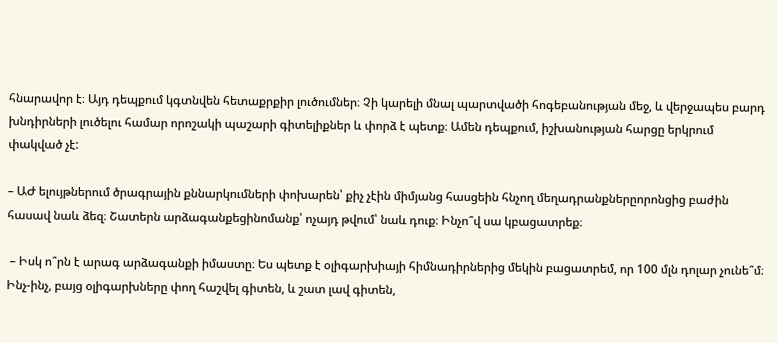հնարավոր է։ Այդ դեպքում կգտնվեն հետաքրքիր լուծումներ։ Չի կարելի մնալ պարտվածի հոգեբանության մեջ, և վերջապես բարդ խնդիրների լուծելու համար որոշակի պաշարի գիտելիքներ և փորձ է պետք։ Ամեն դեպքում, իշխանության հարցը երկրում փակված չէ:

– ԱԺ ելույթներում ծրագրային քննարկումների փոխարեն՝ քիչ չէին միմյանց հասցեին հնչող մեղադրանքներըորոնցից բաժին հասավ նաև ձեզ։ Շատերն արձագանքեցինոմանք՝ ոչայդ թվում՝ նաև դուք։ Ինչո՞վ սա կբացատրեք։

 – Իսկ ո՞րն է արագ արձագանքի իմաստը։ Ես պետք է օլիգարխիայի հիմնադիրներից մեկին բացատրեմ, որ 100 մլն դոլար չունե՞մ։ Ինչ-ինչ, բայց օլիգարխները փող հաշվել գիտեն, և շատ լավ գիտեն,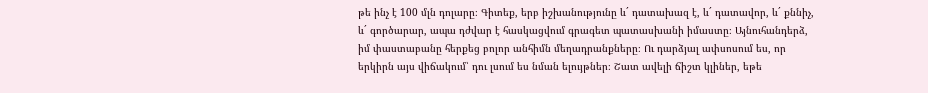թե ինչ է 100 մլն դոլարը։ Գիտեք, երբ իշխանությունը և´ դատախազ է, և´ դատավոր, և´ քննիչ, և´ գործարար, ապա դժվար է հասկացվում գրագետ պատասխանի իմաստը։ Այնուհանդերձ, իմ փաստաբանը հերքեց բոլոր անհիմն մեղադրանքները։ Ու դարձյալ ափսոսում ես, որ երկիրն այս վիճակում՝ դու լսում ես նման ելույթներ։ Շատ ավելի ճիշտ կլիներ, եթե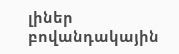լիներ բովանդակային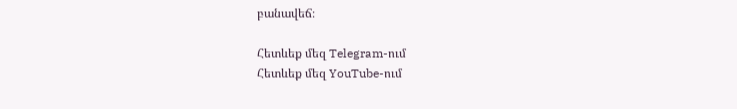բանավեճ։

Հետևեք մեզ Telegram-ում
Հետևեք մեզ YouTube-ում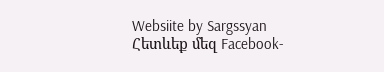Websiite by Sargssyan
Հետևեք մեզ Facebook-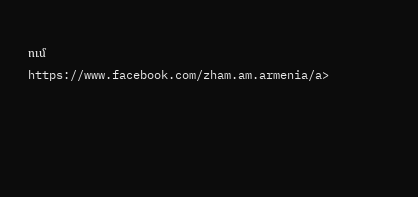ում https://www.facebook.com/zham.am.armenia/a>